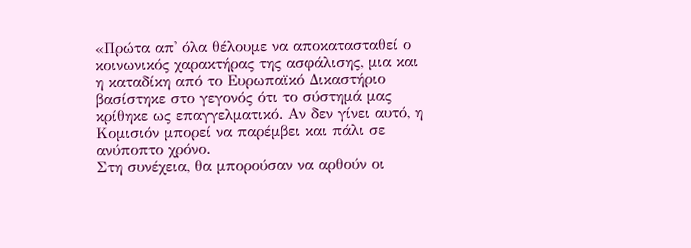«Πρώτα απ' όλα θέλουμε να αποκατασταθεί ο κοινωνικός χαρακτήρας της ασφάλισης, μια και η καταδίκη από το Ευρωπαϊκό Δικαστήριο βασίστηκε στο γεγονός ότι το σύστημά μας κρίθηκε ως επαγγελματικό. Αν δεν γίνει αυτό, η Κομισιόν μπορεί να παρέμβει και πάλι σε ανύποπτο χρόνο.
Στη συνέχεια, θα μπορούσαν να αρθούν οι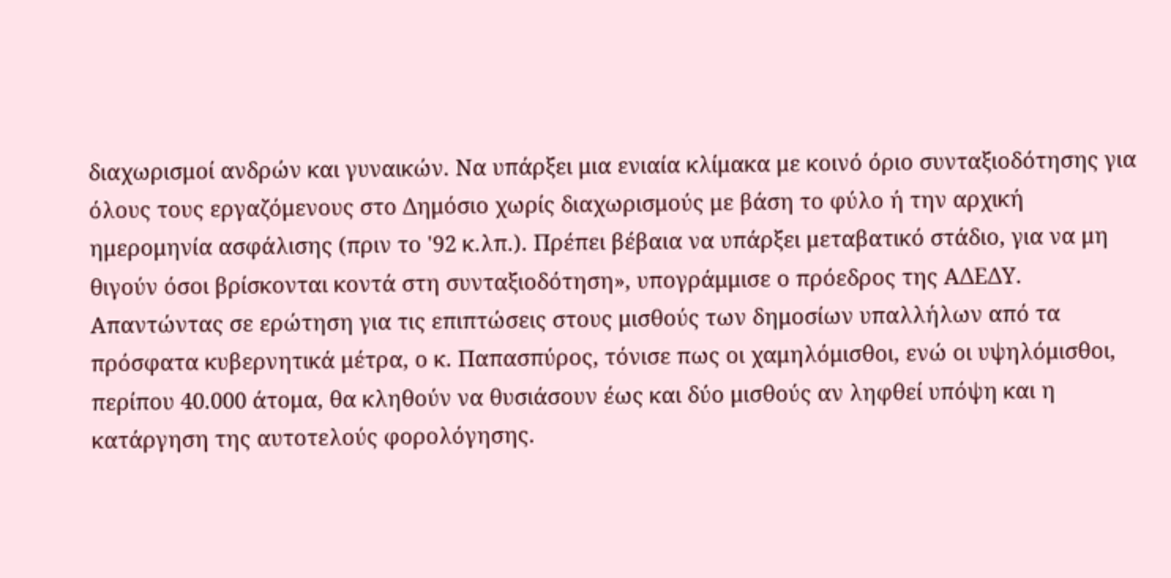διαχωρισμοί ανδρών και γυναικών. Να υπάρξει μια ενιαία κλίμακα με κοινό όριο συνταξιοδότησης για όλους τους εργαζόμενους στο Δημόσιο χωρίς διαχωρισμούς με βάση το φύλο ή την αρχική ημερομηνία ασφάλισης (πριν το '92 κ.λπ.). Πρέπει βέβαια να υπάρξει μεταβατικό στάδιο, για να μη θιγούν όσοι βρίσκονται κοντά στη συνταξιοδότηση», υπογράμμισε ο πρόεδρος της ΑΔΕΔΥ.
Απαντώντας σε ερώτηση για τις επιπτώσεις στους μισθούς των δημοσίων υπαλλήλων από τα πρόσφατα κυβερνητικά μέτρα, ο κ. Παπασπύρος, τόνισε πως οι χαμηλόμισθοι, ενώ οι υψηλόμισθοι, περίπου 40.000 άτομα, θα κληθούν να θυσιάσουν έως και δύο μισθούς αν ληφθεί υπόψη και η κατάργηση της αυτοτελούς φορολόγησης.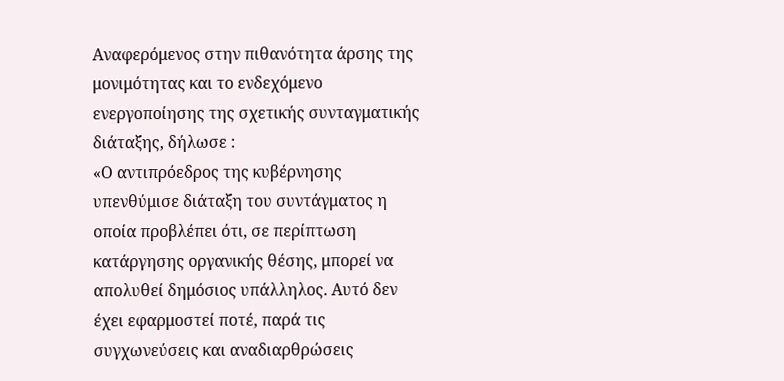Αναφερόμενος στην πιθανότητα άρσης της μονιμότητας και το ενδεχόμενο ενεργοποίησης της σχετικής συνταγματικής διάταξης, δήλωσε :
«Ο αντιπρόεδρος της κυβέρνησης υπενθύμισε διάταξη του συντάγματος η οποία προβλέπει ότι, σε περίπτωση κατάργησης οργανικής θέσης, μπορεί να απολυθεί δημόσιος υπάλληλος. Αυτό δεν έχει εφαρμοστεί ποτέ, παρά τις συγχωνεύσεις και αναδιαρθρώσεις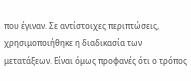που έγιναν. Σε αντίστοιχες περιπτώσεις, χρησιμοποιήθηκε η διαδικασία των μετατάξεων. Είναι όμως προφανές ότι ο τρόπος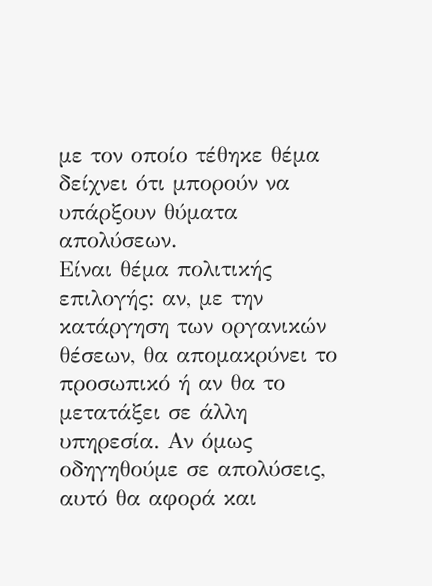με τον οποίο τέθηκε θέμα δείχνει ότι μπορούν να υπάρξουν θύματα απολύσεων.
Είναι θέμα πολιτικής επιλογής: αν, με την κατάργηση των οργανικών θέσεων, θα απομακρύνει το προσωπικό ή αν θα το μετατάξει σε άλλη υπηρεσία. Αν όμως οδηγηθούμε σε απολύσεις, αυτό θα αφορά και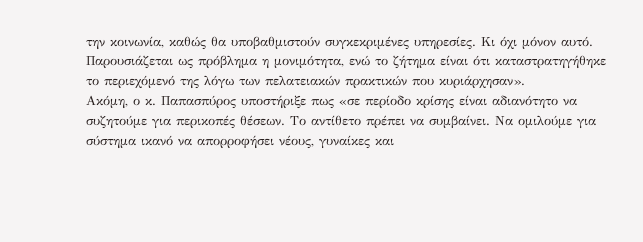την κοινωνία, καθώς θα υποβαθμιστούν συγκεκριμένες υπηρεσίες. Κι όχι μόνον αυτό. Παρουσιάζεται ως πρόβλημα η μονιμότητα, ενώ το ζήτημα είναι ότι καταστρατηγήθηκε το περιεχόμενό της λόγω των πελατειακών πρακτικών που κυριάρχησαν».
Ακόμη, ο κ. Παπασπύρος υποστήριξε πως «σε περίοδο κρίσης είναι αδιανότητο να συζητούμε για περικοπές θέσεων. Το αντίθετο πρέπει να συμβαίνει. Να ομιλούμε για σύστημα ικανό να απορροφήσει νέους, γυναίκες και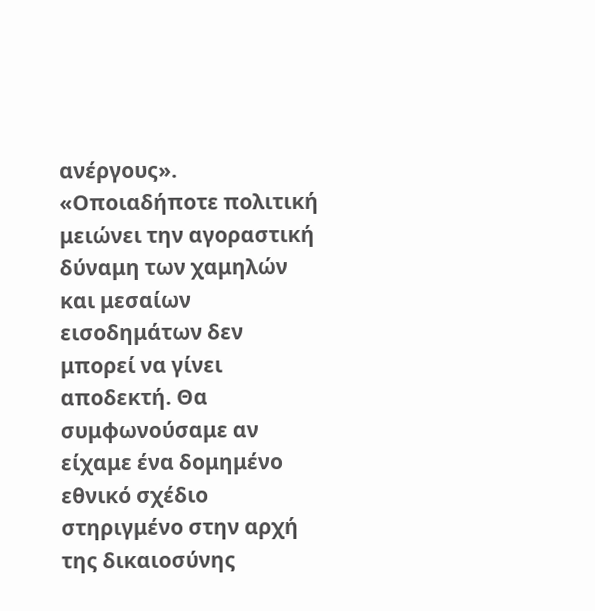ανέργους».
«Οποιαδήποτε πολιτική μειώνει την αγοραστική δύναμη των χαμηλών και μεσαίων εισοδημάτων δεν μπορεί να γίνει αποδεκτή. Θα συμφωνούσαμε αν είχαμε ένα δομημένο εθνικό σχέδιο στηριγμένο στην αρχή της δικαιοσύνης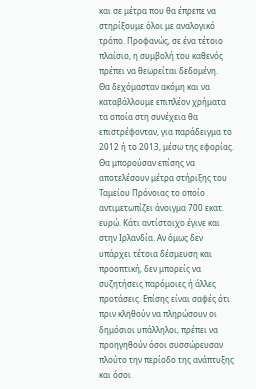και σε μέτρα που θα έπρεπε να στηρίξουμε όλοι με αναλογικό τρόπο. Προφανώς, σε ένα τέτοιο πλαίσιο, η συμβολή του καθενός πρέπει να θεωρείται δεδομένη.
Θα δεχόμασταν ακόμη και να καταβάλλουμε επιπλέον χρήματα τα οποία στη συνέχεια θα επιστρέφονταν, για παράδειγμα το 2012 ή το 2013, μέσω της εφορίας. Θα μπορούσαν επίσης να αποτελέσουν μέτρα στήριξης του Ταμείου Πρόνοιας το οποίο αντιμετωπίζει άνοιγμα 700 εκατ. ευρώ. Κάτι αντίστοιχο έγινε και στην Ιρλανδία. Αν όμως δεν υπάρχει τέτοια δέσμευση και προοπτική, δεν μπορείς να συζητήσεις παρόμοιες ή άλλες προτάσεις. Επίσης είναι σαφές ότι πριν κληθούν να πληρώσουν οι δημόσιοι υπάλληλοι, πρέπει να προηγηθούν όσοι συσσώρευσαν πλούτο την περίοδο της ανάπτυξης και όσοι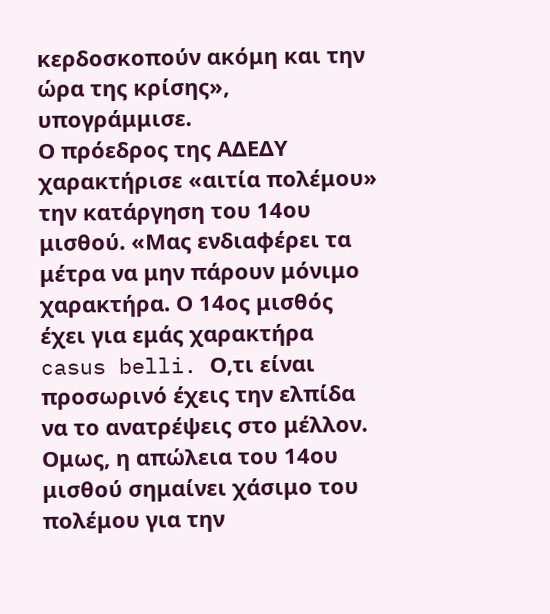κερδοσκοπούν ακόμη και την ώρα της κρίσης», υπογράμμισε.
Ο πρόεδρος της ΑΔΕΔΥ χαρακτήρισε «αιτία πολέμου» την κατάργηση του 14ου μισθού. «Μας ενδιαφέρει τα μέτρα να μην πάρουν μόνιμο χαρακτήρα. Ο 14ος μισθός έχει για εμάς χαρακτήρα casus belli. Ο,τι είναι προσωρινό έχεις την ελπίδα να το ανατρέψεις στο μέλλον. Ομως, η απώλεια του 14ου μισθού σημαίνει χάσιμο του πολέμου για την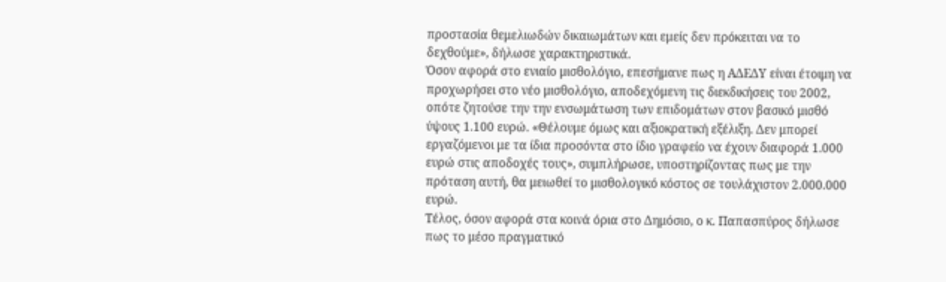προστασία θεμελιωδών δικαιωμάτων και εμείς δεν πρόκειται να το δεχθούμε», δήλωσε χαρακτηριστικά.
Όσον αφορά στο ενιαίο μισθολόγιο, επεσήμανε πως η ΑΔΕΔΥ είναι έτοιμη να προχωρήσει στο νέο μισθολόγιο, αποδεχόμενη τις διεκδικήσεις του 2002, οπότε ζητούσε την την ενσωμάτωση των επιδομάτων στον βασικό μισθό ύψους 1.100 ευρώ. «Θέλουμε όμως και αξιοκρατική εξέλιξη. Δεν μπορεί εργαζόμενοι με τα ίδια προσόντα στο ίδιο γραφείο να έχουν διαφορά 1.000 ευρώ στις αποδοχές τους», συμπλήρωσε, υποστηρίζοντας πως με την πρόταση αυτή, θα μειωθεί το μισθολογικό κόστος σε τουλάχιστον 2.000.000 ευρώ.
Τέλος, όσον αφορά στα κοινά όρια στο Δημόσιο, ο κ. Παπασπύρος δήλωσε πως το μέσο πραγματικό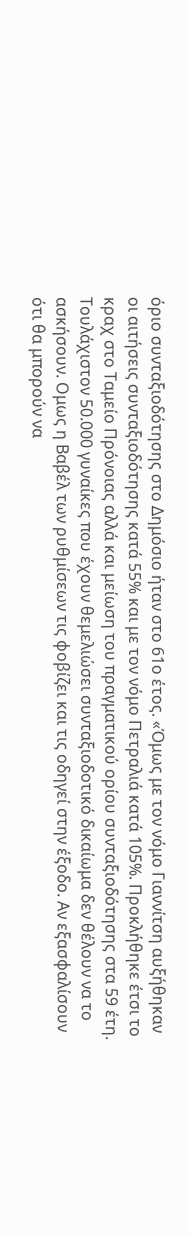όριο συνταξιοδότησης στο Δημόσιο ήταν στο 61ο έτος. «Όμως με τον νόμο Γιαννίτση αυξήθηκαν οι αιτήσεις συνταξιοδότησης κατά 55% και με τον νόμο Πετραλιά κατά 105%. Προκλήθηκε έτσι το κραχ στο Ταμείο Πρόνοιας αλλά και μείωση του πραγματικού ορίου συνταξιοδότησης στα 59 έτη.
Τουλάχιστον 50.000 γυναίκες που έχουν θεμελιώσει συνταξιοδοτικό δικαίωμα δεν θέλουν να το ασκήσουν. Ομως η Βαβέλ των ρυθμίσεων τις φοβίζει και τις οδηγεί στην έξοδο. Αν εξασφαλίσουν ότι θα μπορούν να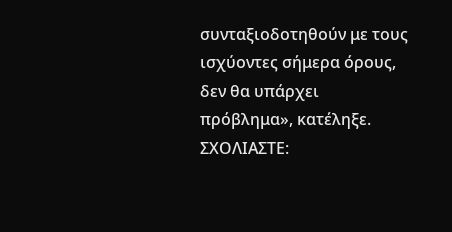συνταξιοδοτηθούν με τους ισχύοντες σήμερα όρους, δεν θα υπάρχει πρόβλημα», κατέληξε.
ΣΧΟΛΙΑΣΤΕ: